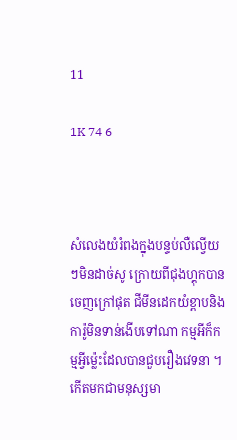11

1K 74 6



សំលេងយំរំពងក្នុងបន្ទប់លឺល្វេីយៗមិនដាច់សូ ក្រោយពីជុងហ្គុកបានចេញក្រៅផុត ជីមីនដេកយំខ្ពាបនិងការ៉ូមិនទាន់ងេីបទៅណា កម្មអីក៏កម្មអ្វីម្ល៉េះដែលបានជួបរឿងវេទនា ។
កេីតមកជាមនុស្សមា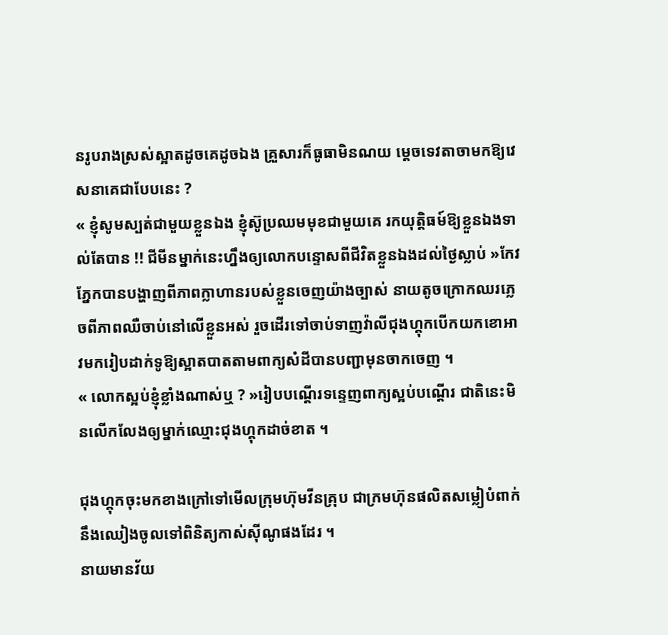នរូបរាងស្រស់ស្អាតដូចគេដូចឯង គ្រួសារក៏ធូធាមិនណយ ម្ដេចទេវតាចាមកឱ្យវេសនាគេជាបែបនេះ ?
« ខ្ញុំសូមស្បត់ជាមួយខ្លួនឯង ខ្ញុំស៊ូប្រឈមមុខជាមួយគេ រកយុត្តិធម៍ឱ្យខ្លួនឯងទាល់តែបាន !! ជីមីនម្នាក់នេះហ្នឹងឲ្យលោកបន្ទោសពីជីវិតខ្លួនឯងដល់ថ្ងៃស្លាប់ »កែវភ្នែកបានបង្ហាញពីភាពក្លាហានរបស់ខ្លួនចេញយ៉ាងច្បាស់ នាយតូចក្រោកឈរភ្លេចពីភាពឈឺចាប់នៅលេីខ្លួនអស់ រួចដើរទៅចាប់ទាញវ៉ាលីជុងហ្គុកបេីកយកខោអាវមករៀបដាក់ទូឱ្យស្អាតបាតតាមពាក្យសំដីបានបញ្ជាមុនចាកចេញ ។
« លោកស្អប់ខ្ញុំខ្លាំងណាស់ឬ ? »រៀបបណ្ដើរទន្ទេញពាក្យស្អប់បណ្ដើរ ជាតិនេះមិនលើកលែងឲ្យម្នាក់ឈ្មោះជុងហ្គុកដាច់ខាត ។

ជុងហ្គុកចុះមកខាងក្រៅទៅមើលក្រុមហ៊ុមវីនគ្រុប ជាក្រមហ៊ុនផលិតសម្លៀបំពាក់ នឹងឈៀងចូលទៅពិនិត្យកាស់សុីណូផងដែរ ។
នាយមានវ័យ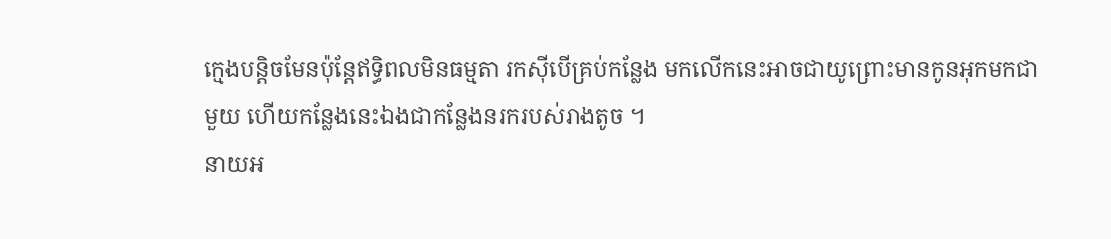ក្មេងបន្តិចមែនប៉ុន្តែឥទ្ធិពលមិនធម្មតា រកសុីបើគ្រប់កន្លែង មកលើកនេះអាចជាយូព្រោះមានកូនអុកមកជាមួយ ហើយកន្លែងនេះឯងជាកន្លែងនរករបស់រាងតូច ។
នាយអ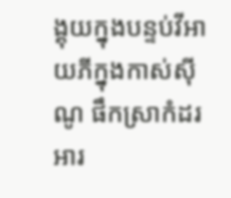ង្គុយក្នុងបន្ទប់វីអាយភីក្នុងកាស់សុីណូ ផឹកស្រាកំដរអារ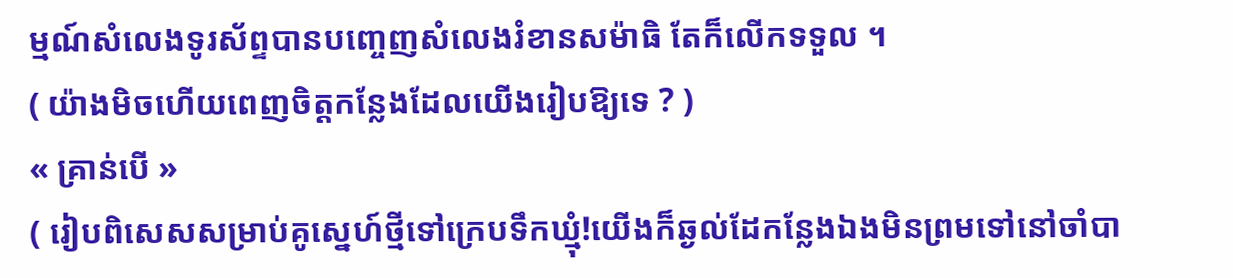ម្មណ៍សំលេងទូរស័ព្ទបានបញ្ចេញសំលេងរំខានសម៉ាធិ តែក៏លើកទទួល ។
( យ៉ាងមិចហេីយពេញចិត្តកន្លែងដែលយេីងរៀបឱ្យទេ ? )
« គ្រាន់បេី »
( រៀបពិសេសសម្រាប់គូស្នេហ៍ថ្មីទៅក្រេបទឹកឃ្មុំ!យើងក៏ឆ្ងល់ដែកន្លែងឯងមិនព្រមទៅនៅចាំបា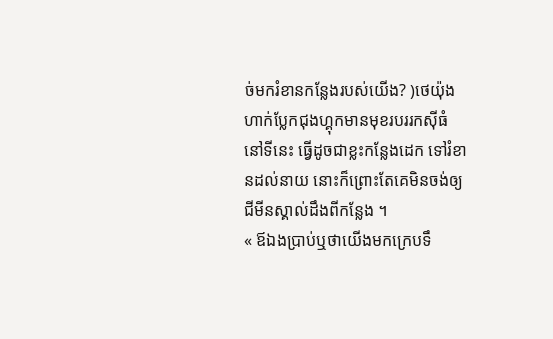ច់មករំខានកន្លែងរបស់យើង? )ថេយ៉ុងហាក់ប្លែកជុងហ្គុកមានមុខរបររកសុីធំនៅទីនេះ ធ្វើដូចជាខ្លះកន្លែងដេក ទៅរំខានដល់នាយ នោះក៏ព្រោះតែគេមិនចង់ឲ្យជីមីនស្គាល់ដឹងពីកន្លែង ។
« ឪឯងប្រាប់ឬថាយេីងមកក្រេបទឹ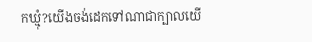កឃ្មុំ?យើងចង់ដេកទៅណាជាក្បាលយើ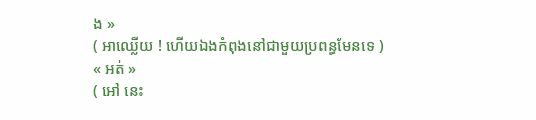ង »
( អាឈ្លេីយ ! ហេីយឯងកំពុងនៅជាមួយប្រពន្ធមែនទេ )
« អត់ »
( អៅ នេះ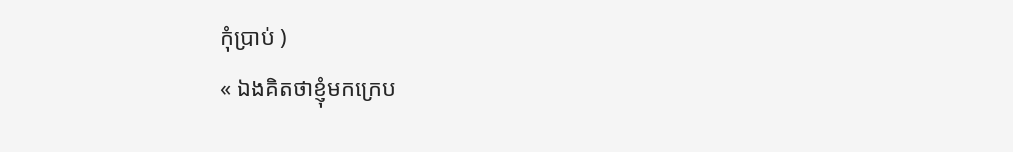កុំប្រាប់ )
« ឯងគិតថាខ្ញុំមកក្រេប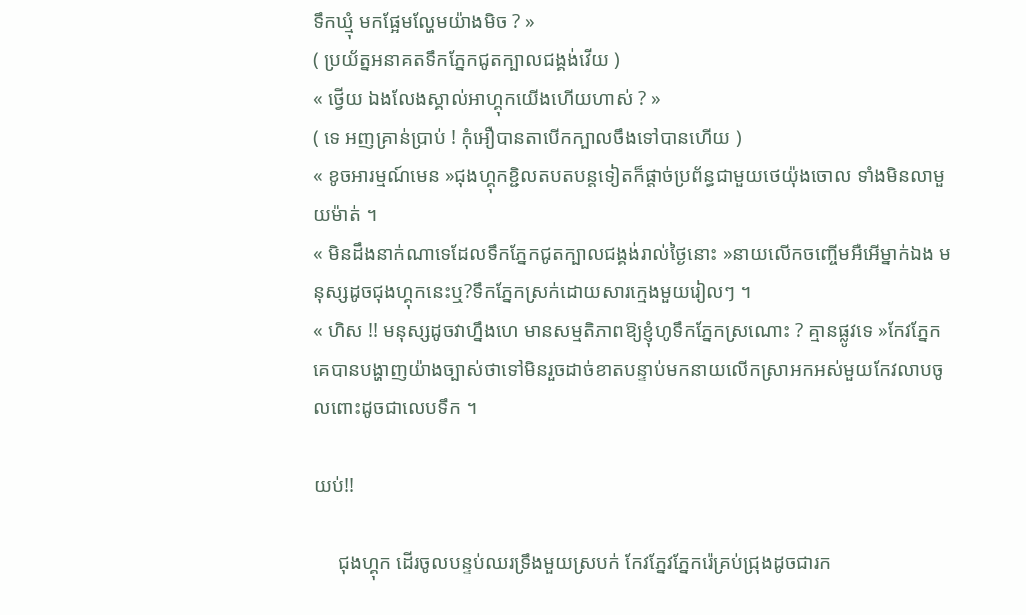ទឹកឃ្មុំ មកផ្អែមល្ហែមយ៉ាងមិច ? »
( ប្រយ័ត្នអនាគតទឹកភ្នែកជូតក្បាលជង្គង់វេីយ )
« ថ្វេីយ ឯងលែងស្គាល់អាហ្គុកយេីងហេីយហាស់ ? »
( ទេ អញគ្រាន់ប្រាប់ ! កុំអឿបានតាបេីកក្បាលចឹងទៅបានហេីយ )
« ខូចអារម្មណ៍មេន »ជុងហ្គុកខ្ជិលតបតបន្តទៀតក៏ផ្ដាច់ប្រព័ន្ធជាមួយថេយ៉ុងចោល ទាំងមិនលាមួយម៉ាត់ ។
« មិនដឹងនាក់ណាទេដែលទឹកភ្នែកជូតក្បាលជង្គង់រាល់ថ្ងៃនោះ »នាយលេីកចញ្ចេីមអឺអេីម្នាក់ឯង មនុស្សដូចជុងហ្គុកនេះឬ?ទឹកភ្នែកស្រក់ដោយសារក្មេងមួយរៀលៗ ។
« ហិស !! មនុស្សដូចវាហ្នឹងហេ មានសម្មតិភាពឱ្យខ្ញុំហូទឹកភ្នែកស្រណោះ ? គ្មានផ្លូវទេ »កែវភ្នែកគេបានបង្ហាញយ៉ាងច្បាស់ថាទៅមិនរួចដាច់ខាតបន្ទាប់មកនាយលើកស្រាអកអស់មួយកែវលាបចូលពោះដូចជាលេបទឹក ។

យប់!!

     ជុងហ្គុក ដេីរចូលបន្ទប់ឈរទ្រឹងមួយស្របក់ កែវភ្នែវភ្នែករ៉េគ្រប់ជ្រុងដូចជារក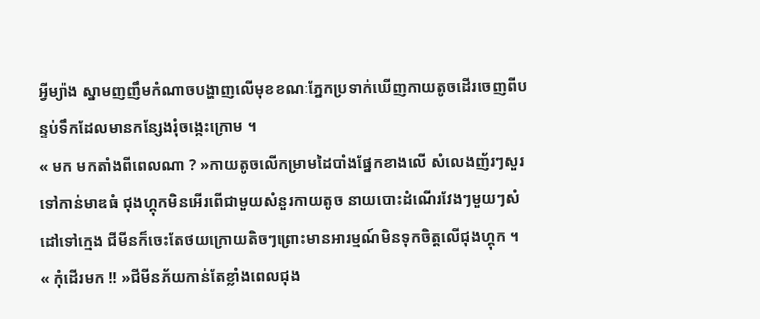អ្វីម្យ៉ាង ស្នាមញញឹមកំណាចបង្ហាញលេីមុខខណៈភ្នែកប្រទាក់ឃេីញកាយតូចដេីរចេញពីបន្ទប់ទឹកដែលមានកន្សែងរុំចង្កេះក្រោម ។
« មក មកតាំងពីពេលណា ? »កាយតូចលេីកម្រាមដៃបាំងផ្នែកខាងលេី សំលេងញ័រៗសួរទៅកាន់មាឌធំ ជុងហ្គុកមិនអេីរពេីជាមួយសំនួរកាយតូច នាយបោះដំណេីរវែងៗមួយៗសំដៅទៅក្មេង ជីមីនក៏ចេះតែថយក្រោយតិចៗព្រោះមានអារម្មណ៍មិនទុកចិត្តលេីជុងហ្គុក ។
« កុំដេីរមក !! »ជីមីនភ័យកាន់តែខ្លាំងពេលជុង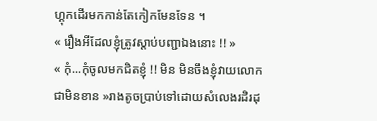ហ្គុកដេីរមកកាន់តែកៀកមែនទែន ។
« រឿងអីដែលខ្ញុំត្រូវស្ដាប់បញ្ជាឯងនោះ !! »
« កុំ...កុំចូលមកជិតខ្ញុំ !! មិន មិនចឹងខ្ញុំវាយលោកជាមិនខាន »រាងតូចប្រាប់ទៅដោយសំលេងរដិរដុ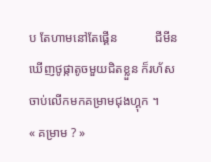ប តែហាមនៅតែផ្គេីន            ជីមីនឃេីញថូផ្កាតូចមួយជិតខ្លួន ក៏រហ័សចាប់លេីកមកគម្រាមជុងហ្គុក ។
« គម្រាម ? »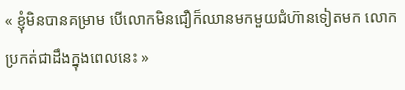« ខ្ញុំមិនបានគម្រាម បេីលោកមិនជឿក៏ឈានមកមួយជំហ៊ានទៀតមក លោកប្រកត់ជាដឹងក្នុងពេលនេះ »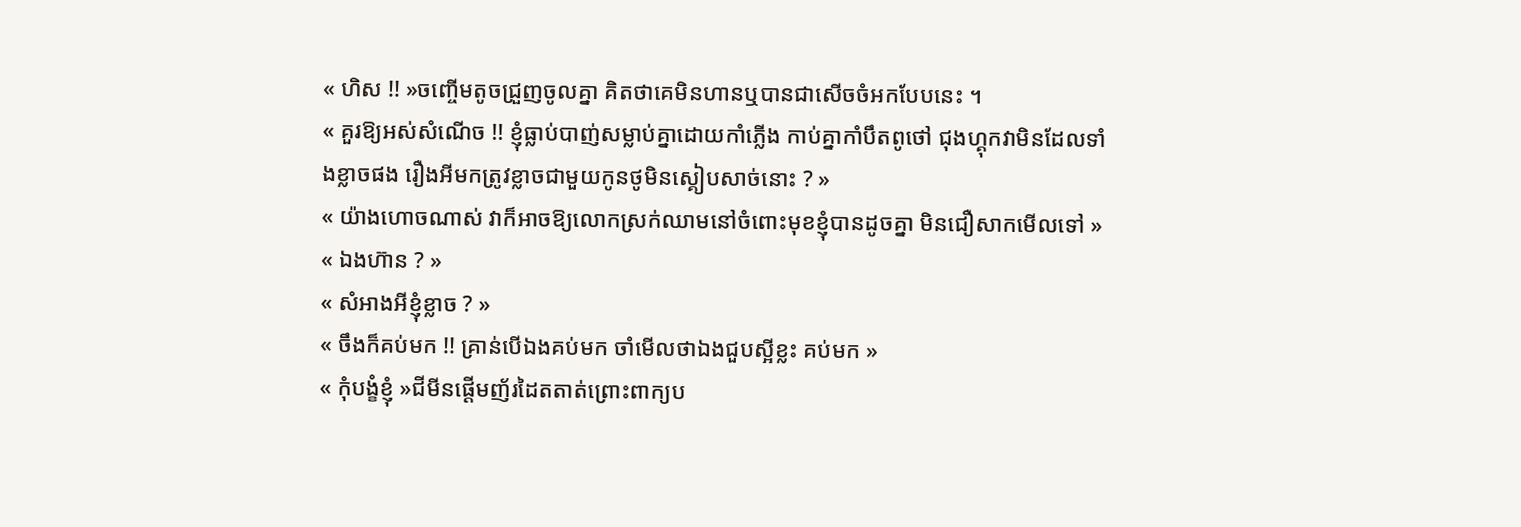« ហិស !! »ចញ្ចេីមតូចជ្រួញចូលគ្នា គិតថាគេមិនហានឬបានជាសេីចចំអកបែបនេះ ។
« គួរឱ្យអស់សំណេីច !! ខ្ញុំធ្លាប់បាញ់សម្លាប់គ្នាដោយកាំភ្លេីង កាប់គ្នាកាំបឹតពូថៅ ជុងហ្គុកវាមិនដែលទាំងខ្លាចផង រឿងអីមកត្រូវខ្លាចជាមួយកូនថូមិនស្គៀបសាច់នោះ ? »
« យ៉ាងហោចណាស់ វាក៏អាចឱ្យលោកស្រក់ឈាមនៅចំពោះមុខខ្ញុំបានដូចគ្នា មិនជឿសាកមេីលទៅ »
« ឯងហ៊ាន ? »
« សំអាងអីខ្ញុំខ្លាច ? »
« ចឹងក៏គប់មក !! គ្រាន់បេីឯងគប់មក ចាំមេីលថាឯងជួបស្អីខ្លះ គប់មក »
« កុំបង្ខំខ្ញុំ »ជីមីនផ្ដេីមញ័រដៃតតាត់ព្រោះពាក្យប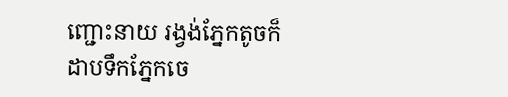ញ្ជោះនាយ រង្វង់ភ្នែកតូចក៏ដាបទឹកភ្នែកចេ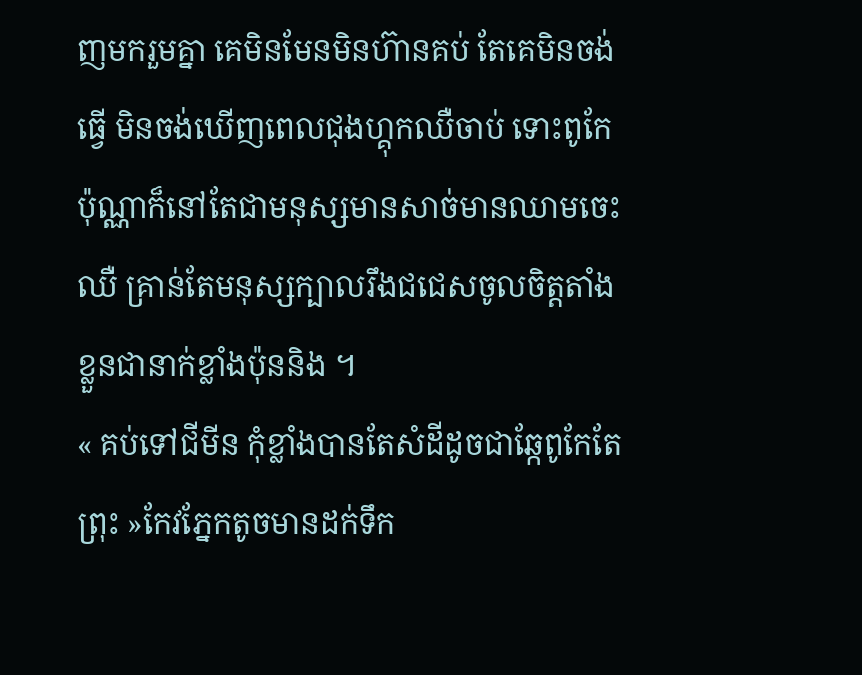ញមករួមគ្នា គេមិនមែនមិនហ៊ានគប់ តែគេមិនចង់ធ្វេី មិនចង់ឃេីញពេលជុងហ្គុកឈឺចាប់ ទោះពូកែប៉ុណ្ណាក៏នៅតែជាមនុស្សមានសាច់មានឈាមចេះឈឺ គ្រាន់តែមនុស្សក្បាលរឹងជជេសចូលចិត្តតាំងខ្លួនជានាក់ខ្លាំងប៉ុននិង ។
« គប់ទៅជីមីន កុំខ្លាំងបានតែសំដីដូចជាឆ្កែពូកែតែព្រុះ »កែវភ្នែកតូចមានដក់ទឹក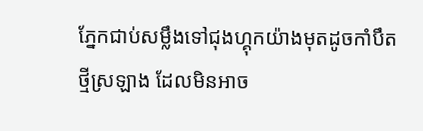ភ្នែកជាប់សម្លឹងទៅជុងហ្គុកយ៉ាងមុតដូចកាំបឹតថ្មីស្រឡាង ដែលមិនអាច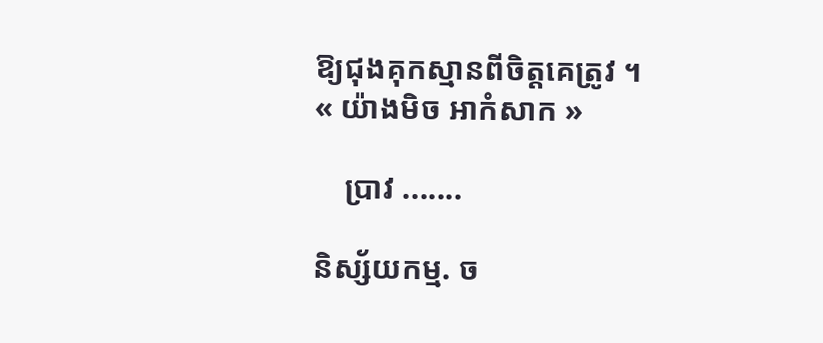ឱ្យជុងគុកស្មានពីចិត្តគេត្រូវ ។
« យ៉ាងមិច អាកំសាក »

    ប្រាវ .......

និស្ស័យកម្ម. ច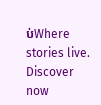ប់Where stories live. Discover now